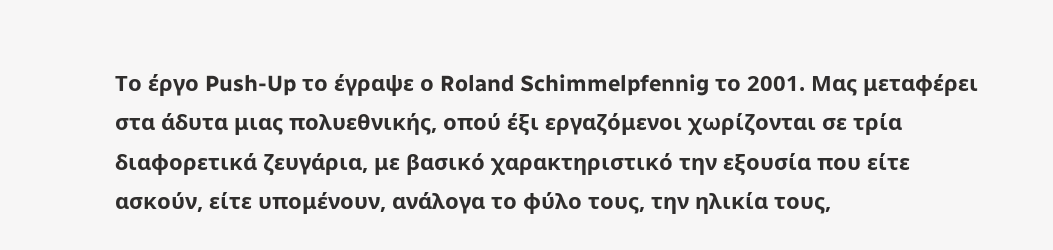Το έργο Push-Up το έγραψε ο Roland Schimmelpfennig το 2001. Μας μεταφέρει στα άδυτα μιας πολυεθνικής, οπού έξι εργαζόμενοι χωρίζονται σε τρία διαφορετικά ζευγάρια, με βασικό χαρακτηριστικό την εξουσία που είτε ασκούν, είτε υπομένουν, ανάλογα το φύλο τους, την ηλικία τους,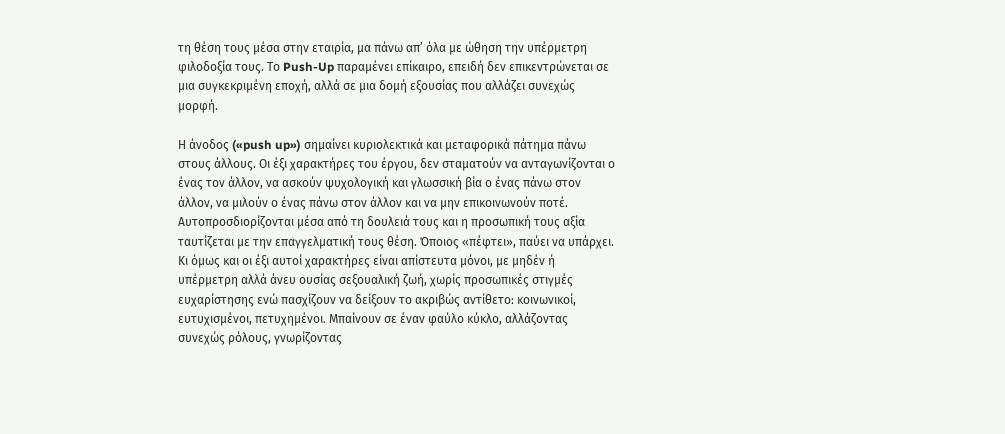τη θέση τους μέσα στην εταιρία, μα πάνω απ’ όλα με ώθηση την υπέρμετρη φιλοδοξία τους. Tο Push-Up παραμένει επίκαιρο, επειδή δεν επικεντρώνεται σε μια συγκεκριμένη εποχή, αλλά σε μια δομή εξουσίας που αλλάζει συνεχώς μορφή.

Η άνοδος («push up») σημαίνει κυριολεκτικά και μεταφορικά πάτημα πάνω στους άλλους. Οι έξι χαρακτήρες του έργου, δεν σταματούν να ανταγωνίζονται ο ένας τον άλλον, να ασκούν ψυχολογική και γλωσσική βία ο ένας πάνω στον άλλον, να μιλούν ο ένας πάνω στον άλλον και να μην επικοινωνούν ποτέ. Αυτοπροσδιορίζονται μέσα από τη δουλειά τους και η προσωπική τους αξία ταυτίζεται με την επαγγελματική τους θέση. Όποιος «πέφτει», παύει να υπάρχει. Κι όμως και οι έξι αυτοί χαρακτήρες είναι απίστευτα μόνοι, με μηδέν ή υπέρμετρη αλλά άνευ ουσίας σεξουαλική ζωή, χωρίς προσωπικές στιγμές ευχαρίστησης ενώ πασχίζουν να δείξουν το ακριβώς αντίθετο: κοινωνικοί, ευτυχισμένοι, πετυχημένοι. Μπαίνουν σε έναν φαύλο κύκλο, αλλάζοντας συνεχώς ρόλους, γνωρίζοντας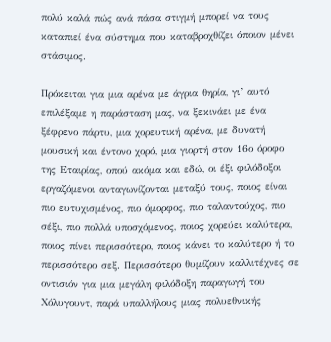πολύ καλά πώς ανά πάσα στιγμή μπορεί να τους καταπιεί ένα σύστημα που καταβροχθίζει όποιον μένει στάσιμος.

Πρόκειται για μια αρένα με άγρια θηρία, γι’ αυτό επιλέξαμε η παράσταση μας, να ξεκινάει με ένα ξέφρενο πάρτυ, μια χορευτική αρένα, με δυνατή μουσική και έντονο χορό, μια γιορτή στον 16ο όροφο της Εταιρίας, οπού ακόμα και εδώ, οι έξι φιλόδοξοι εργαζόμενοι ανταγωνίζονται μεταξύ τους, ποιος είναι πιο ευτυχισμένος, πιο όμορφος, πιο ταλαντούχος, πιο σέξι, πιο πολλά υποσχόμενος, ποιος χορεύει καλύτερα, ποιος πίνει περισσότερο, ποιος κάνει το καλύτερο ή το περισσότερο σεξ. Περισσότερο θυμίζουν καλλιτέχνες σε οντισιόν για μια μεγάλη φιλόδοξη παραγωγή του Χόλυγουντ, παρά υπαλλήλους μιας πολυεθνικής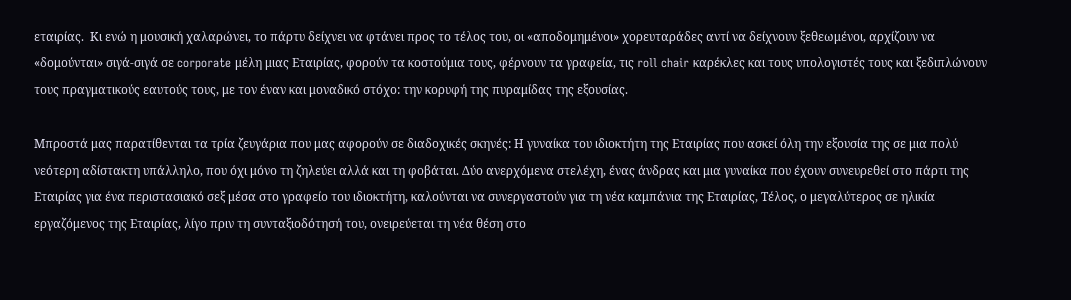εταιρίας.  Κι ενώ η μουσική χαλαρώνει, το πάρτυ δείχνει να φτάνει προς το τέλος του, οι «αποδομημένοι» χορευταράδες αντί να δείχνουν ξεθεωμένοι, αρχίζουν να «δομούνται» σιγά-σιγά σε corporate μέλη μιας Εταιρίας, φορούν τα κοστούμια τους, φέρνουν τα γραφεία, τις roll chair καρέκλες και τους υπολογιστές τους και ξεδιπλώνουν τους πραγματικούς εαυτούς τους, με τον έναν και μοναδικό στόχο: την κορυφή της πυραμίδας της εξουσίας.

Μπροστά μας παρατίθενται τα τρία ζευγάρια που μας αφορούν σε διαδοχικές σκηνές: Η γυναίκα του ιδιοκτήτη της Εταιρίας που ασκεί όλη την εξουσία της σε μια πολύ νεότερη αδίστακτη υπάλληλο, που όχι μόνο τη ζηλεύει αλλά και τη φοβάται. Δύο ανερχόμενα στελέχη, ένας άνδρας και μια γυναίκα που έχουν συνευρεθεί στο πάρτι της Εταιρίας για ένα περιστασιακό σεξ μέσα στο γραφείο του ιδιοκτήτη, καλούνται να συνεργαστούν για τη νέα καμπάνια της Εταιρίας, Τέλος, ο μεγαλύτερος σε ηλικία εργαζόμενος της Εταιρίας, λίγο πριν τη συνταξιοδότησή του, ονειρεύεται τη νέα θέση στο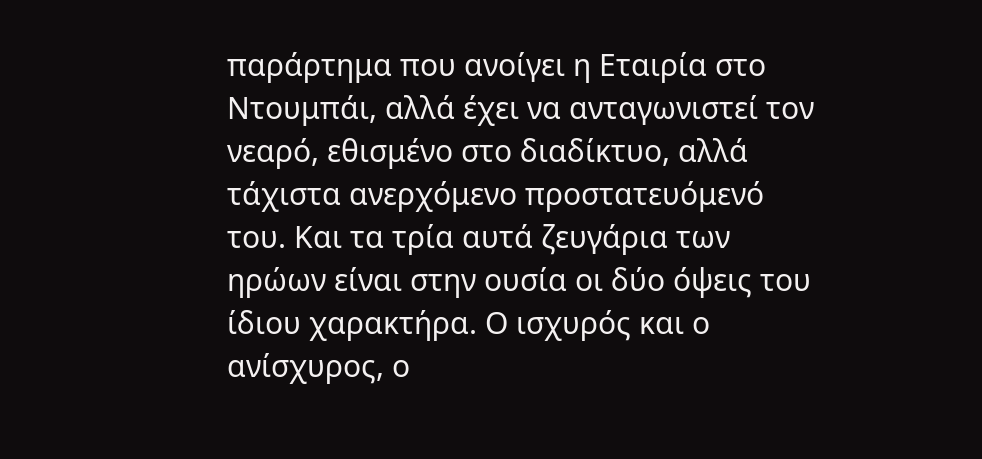παράρτημα που ανοίγει η Εταιρία στο Ντουμπάι, αλλά έχει να ανταγωνιστεί τον νεαρό, εθισμένο στο διαδίκτυο, αλλά τάχιστα ανερχόμενο προστατευόμενό του. Και τα τρία αυτά ζευγάρια των ηρώων είναι στην ουσία οι δύο όψεις του ίδιου χαρακτήρα. Ο ισχυρός και ο ανίσχυρος, ο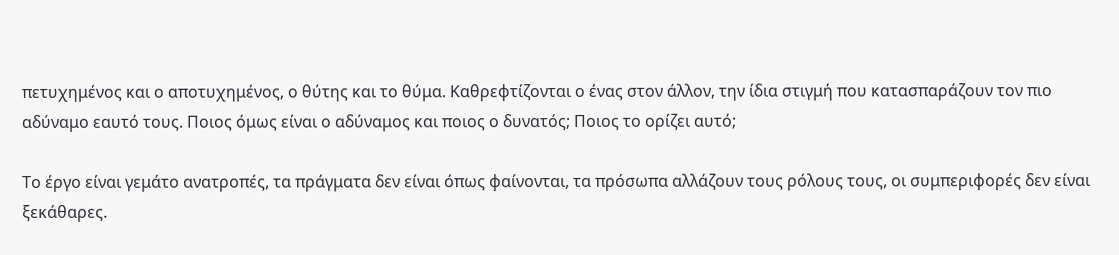πετυχημένος και ο αποτυχημένος, ο θύτης και το θύμα. Καθρεφτίζονται ο ένας στον άλλον, την ίδια στιγμή που κατασπαράζουν τον πιο αδύναμο εαυτό τους. Ποιος όμως είναι ο αδύναμος και ποιος ο δυνατός; Ποιος το ορίζει αυτό;

Το έργο είναι γεμάτο ανατροπές, τα πράγματα δεν είναι όπως φαίνονται, τα πρόσωπα αλλάζουν τους ρόλους τους, οι συμπεριφορές δεν είναι ξεκάθαρες.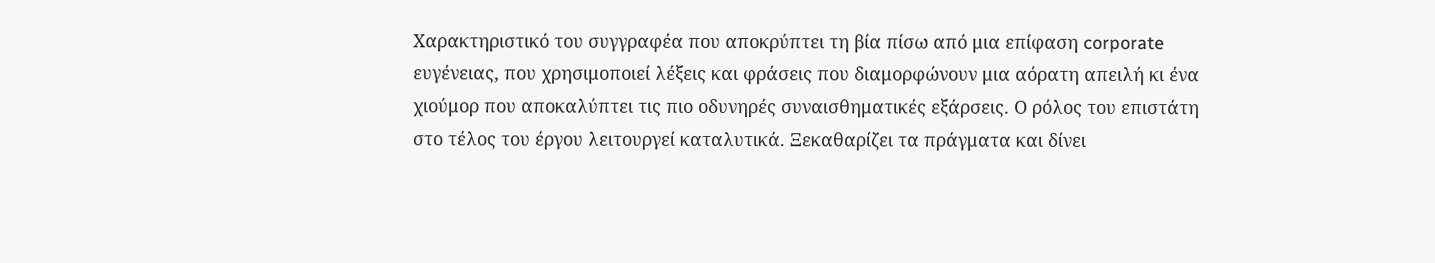Χαρακτηριστικό του συγγραφέα που αποκρύπτει τη βία πίσω από μια επίφαση corporate ευγένειας, που χρησιμοποιεί λέξεις και φράσεις που διαμορφώνουν μια αόρατη απειλή κι ένα χιούμορ που αποκαλύπτει τις πιο οδυνηρές συναισθηματικές εξάρσεις. Ο ρόλος του επιστάτη στο τέλος του έργου λειτουργεί καταλυτικά. Ξεκαθαρίζει τα πράγματα και δίνει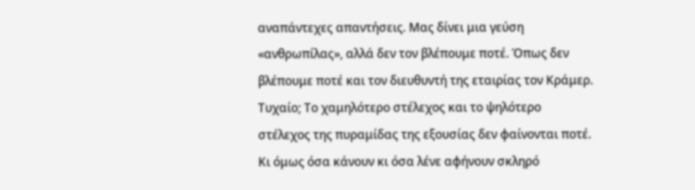αναπάντεχες απαντήσεις. Μας δίνει μια γεύση «ανθρωπίλας», αλλά δεν τον βλέπουμε ποτέ. Όπως δεν βλέπουμε ποτέ και τον διευθυντή της εταιρίας τον Κράμερ. Τυχαίο; Το χαμηλότερο στέλεχος και το ψηλότερο στέλεχος της πυραμίδας της εξουσίας δεν φαίνονται ποτέ. Κι όμως όσα κάνουν κι όσα λένε αφήνουν σκληρό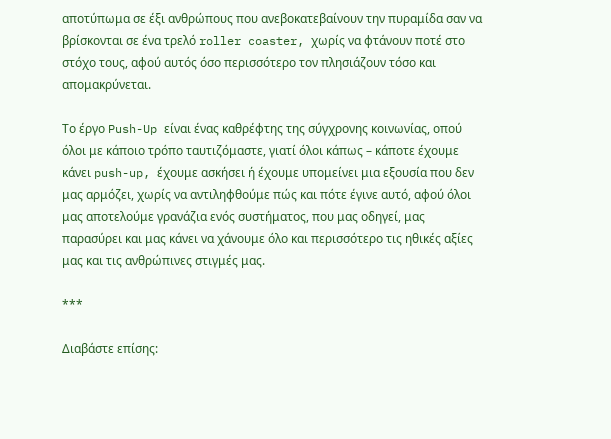αποτύπωμα σε έξι ανθρώπους που ανεβοκατεβαίνουν την πυραμίδα σαν να βρίσκονται σε ένα τρελό roller coaster, χωρίς να φτάνουν ποτέ στο στόχο τους, αφού αυτός όσο περισσότερο τον πλησιάζουν τόσο και απομακρύνεται.

Το έργο Push-Up είναι ένας καθρέφτης της σύγχρονης κοινωνίας, οπού όλοι με κάποιο τρόπο ταυτιζόμαστε, γιατί όλοι κάπως – κάποτε έχουμε κάνει push-up, έχουμε ασκήσει ή έχουμε υπομείνει μια εξουσία που δεν μας αρμόζει, χωρίς να αντιληφθούμε πώς και πότε έγινε αυτό, αφού όλοι μας αποτελούμε γρανάζια ενός συστήματος, που μας οδηγεί, μας παρασύρει και μας κάνει να χάνουμε όλο και περισσότερο τις ηθικές αξίες μας και τις ανθρώπινες στιγμές μας.

***

Διαβάστε επίσης: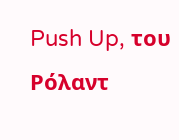Push Up, του Ρόλαντ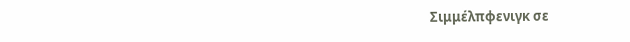Σιμμέλπφενιγκ σε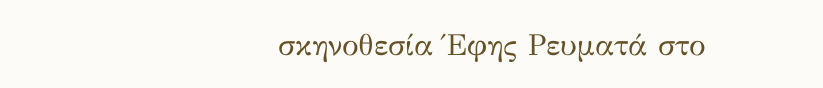σκηνοθεσία Έφης Ρευματά στο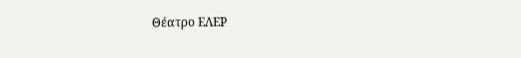Θέατρο ΕΛΕΡ